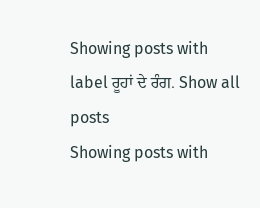Showing posts with label ਰੂਹਾਂ ਦੇ ਰੰਗ. Show all posts
Showing posts with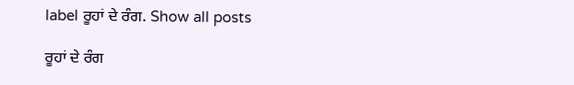label ਰੂਹਾਂ ਦੇ ਰੰਗ. Show all posts

ਰੂਹਾਂ ਦੇ ਰੰਗ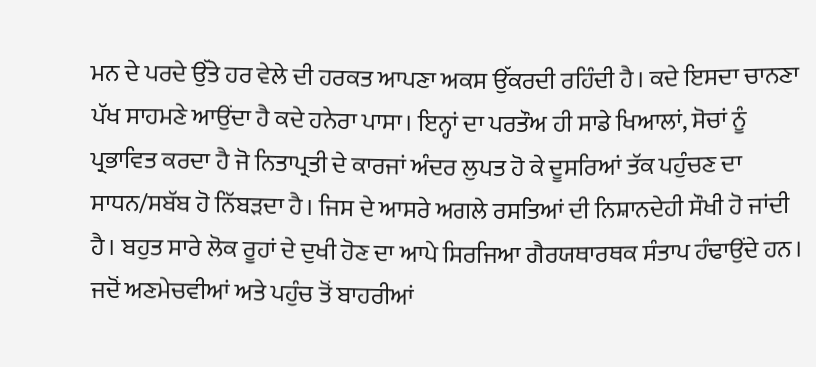ਮਨ ਦੇ ਪਰਦੇ ਉੱਤੇ ਹਰ ਵੇਲੇ ਦੀ ਹਰਕਤ ਆਪਣਾ ਅਕਸ ਉੱਕਰਦੀ ਰਹਿੰਦੀ ਹੈ। ਕਦੇ ਇਸਦਾ ਚਾਨਣਾ ਪੱਖ ਸਾਹਮਣੇ ਆਉਂਦਾ ਹੈ ਕਦੇ ਹਨੇਰਾ ਪਾਸਾ। ਇਨ੍ਹਾਂ ਦਾ ਪਰਤੌਅ ਹੀ ਸਾਡੇ ਖਿਆਲਾਂ, ਸੋਚਾਂ ਨੂੰ ਪ੍ਰਭਾਵਿਤ ਕਰਦਾ ਹੈ ਜੋ ਨਿਤਾਪ੍ਰਤੀ ਦੇ ਕਾਰਜਾਂ ਅੰਦਰ ਲੁਪਤ ਹੋ ਕੇ ਦੂਸਰਿਆਂ ਤੱਕ ਪਹੁੰਚਣ ਦਾ ਸਾਧਨ/ਸਬੱਬ ਹੋ ਨਿੱਬੜਦਾ ਹੈ। ਜਿਸ ਦੇ ਆਸਰੇ ਅਗਲੇ ਰਸਤਿਆਂ ਦੀ ਨਿਸ਼ਾਨਦੇਹੀ ਸੌਖੀ ਹੋ ਜਾਂਦੀ ਹੈ। ਬਹੁਤ ਸਾਰੇ ਲੋਕ ਰੂਹਾਂ ਦੇ ਦੁਖੀ ਹੋਣ ਦਾ ਆਪੇ ਸਿਰਜਿਆ ਗੈਰਯਥਾਰਥਕ ਸੰਤਾਪ ਹੰਢਾਉਂਦੇ ਹਨ। ਜਦੋਂ ਅਣਮੇਚਵੀਆਂ ਅਤੇ ਪਹੁੰਚ ਤੋਂ ਬਾਹਰੀਆਂ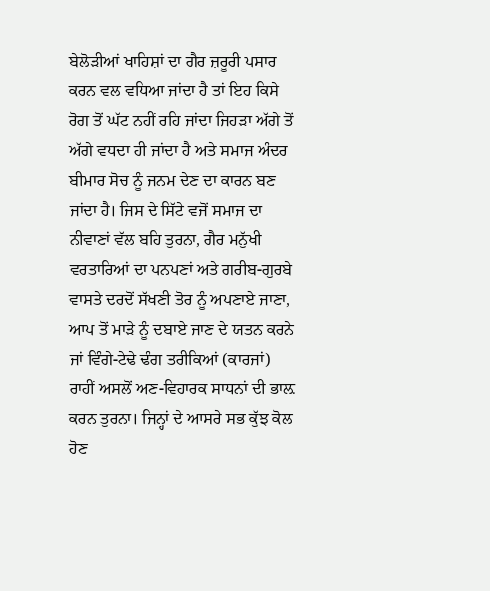ਬੇਲੋੜੀਆਂ ਖਾਹਿਸ਼ਾਂ ਦਾ ਗੈਰ ਜ਼ਰੂਰੀ ਪਸਾਰ ਕਰਨ ਵਲ ਵਧਿਆ ਜਾਂਦਾ ਹੈ ਤਾਂ ਇਹ ਕਿਸੇ ਰੋਗ ਤੋਂ ਘੱਟ ਨਹੀਂ ਰਹਿ ਜਾਂਦਾ ਜਿਹੜਾ ਅੱਗੇ ਤੋਂ ਅੱਗੇ ਵਧਦਾ ਹੀ ਜਾਂਦਾ ਹੈ ਅਤੇ ਸਮਾਜ ਅੰਦਰ ਬੀਮਾਰ ਸੋਚ ਨੂੰ ਜਨਮ ਦੇਣ ਦਾ ਕਾਰਨ ਬਣ ਜਾਂਦਾ ਹੈ। ਜਿਸ ਦੇ ਸਿੱਟੇ ਵਜੋਂ ਸਮਾਜ ਦਾ ਨੀਵਾਣਾਂ ਵੱਲ ਬਹਿ ਤੁਰਨਾ, ਗੈਰ ਮਨੁੱਖੀ ਵਰਤਾਰਿਆਂ ਦਾ ਪਨਪਣਾਂ ਅਤੇ ਗਰੀਬ-ਗੁਰਬੇ ਵਾਸਤੇ ਦਰਦੋਂ ਸੱਖਣੀ ਤੋਰ ਨੂੰ ਅਪਣਾਏ ਜਾਣਾ, ਆਪ ਤੋਂ ਮਾੜੇ ਨੂੰ ਦਬਾਏ ਜਾਣ ਦੇ ਯਤਨ ਕਰਨੇ ਜਾਂ ਵਿੰਗੇ-ਟੇਢੇ ਢੰਗ ਤਰੀਕਿਆਂ (ਕਾਰਜਾਂ) ਰਾਹੀਂ ਅਸਲੋਂ ਅਣ-ਵਿਹਾਰਕ ਸਾਧਨਾਂ ਦੀ ਭਾਲ਼ ਕਰਨ ਤੁਰਨਾ। ਜਿਨ੍ਹਾਂ ਦੇ ਆਸਰੇ ਸਭ ਕੁੱਝ ਕੋਲ ਹੋਣ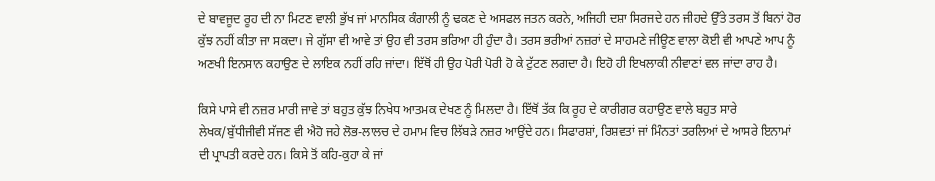ਦੇ ਬਾਵਜੂਦ ਰੂਹ ਦੀ ਨਾ ਮਿਟਣ ਵਾਲੀ ਭੁੱਖ ਜਾਂ ਮਾਨਸਿਕ ਕੰਗਾਲੀ ਨੂੰ ਢਕਣ ਦੇ ਅਸਫਲ ਜਤਨ ਕਰਨੇ, ਅਜਿਹੀ ਦਸ਼ਾ ਸਿਰਜਦੇ ਹਨ ਜੀਹਦੇ ਉੱਤੇ ਤਰਸ ਤੋਂ ਬਿਨਾਂ ਹੋਰ ਕੁੱਝ ਨਹੀਂ ਕੀਤਾ ਜਾ ਸਕਦਾ। ਜੇ ਗੁੱਸਾ ਵੀ ਆਵੇ ਤਾਂ ਉਹ ਵੀ ਤਰਸ ਭਰਿਆ ਹੀ ਹੁੰਦਾ ਹੈ। ਤਰਸ ਭਰੀਆਂ ਨਜ਼ਰਾਂ ਦੇ ਸਾਹਮਣੇ ਜੀਊਣ ਵਾਲਾ ਕੋਈ ਵੀ ਆਪਣੇ ਆਪ ਨੂੰ ਅਣਖੀ ਇਨਸਾਨ ਕਹਾਉਣ ਦੇ ਲਾਇਕ ਨਹੀਂ ਰਹਿ ਜਾਂਦਾ। ਇੱਥੋਂ ਹੀ ਉਹ ਪੋਰੀ ਪੋਰੀ ਹੋ ਕੇ ਟੁੱਟਣ ਲਗਦਾ ਹੈ। ਇਹੋ ਹੀ ਇਖਲਾਕੀ ਨੀਵਾਣਾਂ ਵਲ ਜਾਂਦਾ ਰਾਹ ਹੈ।

ਕਿਸੇ ਪਾਸੇ ਵੀ ਨਜ਼ਰ ਮਾਰੀ ਜਾਵੇ ਤਾਂ ਬਹੁਤ ਕੁੱਝ ਨਿਖੇਧ ਆਤਮਕ ਦੇਖਣ ਨੂੰ ਮਿਲਦਾ ਹੈ। ਇੱਥੋਂ ਤੱਕ ਕਿ ਰੂਹ ਦੇ ਕਾਰੀਗਰ ਕਹਾਉਣ ਵਾਲੇ ਬਹੁਤ ਸਾਰੇ ਲੇਖਕ/ਬੁੱਧੀਜੀਵੀ ਸੱਜਣ ਵੀ ਐਹੋ ਜਹੇ ਲੋਭ-ਲਾਲਚ ਦੇ ਹਮਾਮ ਵਿਚ ਲਿੱਬੜੇ ਨਜ਼ਰ ਆਉਂਦੇ ਹਨ। ਸਿਫਾਰਸ਼ਾਂ, ਰਿਸ਼ਵਤਾਂ ਜਾਂ ਮਿੰਨਤਾਂ ਤਰਲਿਆਂ ਦੇ ਆਸਰੇ ਇਨਾਮਾਂ ਦੀ ਪ੍ਰਾਪਤੀ ਕਰਦੇ ਹਨ। ਕਿਸੇ ਤੋਂ ਕਹਿ-ਕੁਹਾ ਕੇ ਜਾਂ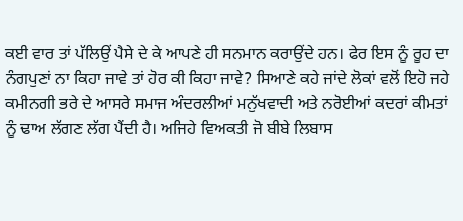ਕਈ ਵਾਰ ਤਾਂ ਪੱਲਿਉਂ ਪੈਸੇ ਦੇ ਕੇ ਆਪਣੇ ਹੀ ਸਨਮਾਨ ਕਰਾਉਂਦੇ ਹਨ। ਫੇਰ ਇਸ ਨੂੰ ਰੂਹ ਦਾ ਨੰਗਪੁਣਾਂ ਨਾ ਕਿਹਾ ਜਾਵੇ ਤਾਂ ਹੋਰ ਕੀ ਕਿਹਾ ਜਾਵੇ? ਸਿਆਣੇ ਕਹੇ ਜਾਂਦੇ ਲੋਕਾਂ ਵਲੋਂ ਇਹੋ ਜਹੇ ਕਮੀਨਗੀ ਭਰੇ ਦੇ ਆਸਰੇ ਸਮਾਜ ਅੰਦਰਲੀਆਂ ਮਨੁੱਖਵਾਦੀ ਅਤੇ ਨਰੋਈਆਂ ਕਦਰਾਂ ਕੀਮਤਾਂ ਨੂੰ ਢਾਅ ਲੱਗਣ ਲੱਗ ਪੈਂਦੀ ਹੈ। ਅਜਿਹੇ ਵਿਅਕਤੀ ਜੋ ਬੀਬੇ ਲਿਬਾਸ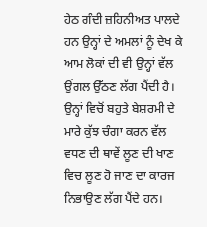ਹੇਠ ਗੰਦੀ ਜ਼ਹਿਨੀਅਤ ਪਾਲਦੇ ਹਨ ਉਨ੍ਹਾਂ ਦੇ ਅਮਲਾਂ ਨੂੰ ਦੇਖ ਕੇ ਆਮ ਲੋਕਾਂ ਦੀ ਵੀ ਉਨ੍ਹਾਂ ਵੱਲ ਉਂਗਲ ਉੱਠਣ ਲੱਗ ਪੈਂਦੀ ਹੈ। ਉਨ੍ਹਾਂ ਵਿਚੋਂ ਬਹੁਤੇ ਬੇਸ਼ਰਮੀ ਦੇ ਮਾਰੇ ਕੁੱਝ ਚੰਗਾ ਕਰਨ ਵੱਲ ਵਧਣ ਦੀ ਥਾਵੇਂ ਲੂਣ ਦੀ ਖਾਣ ਵਿਚ ਲੂਣ ਹੋ ਜਾਣ ਦਾ ਕਾਰਜ ਨਿਭਾਉਣ ਲੱਗ ਪੈਂਦੇ ਹਨ।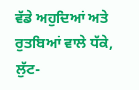ਵੱਡੇ ਅਹੁਦਿਆਂ ਅਤੇ ਰੁਤਬਿਆਂ ਵਾਲੇ ਧੱਕੇ, ਲੁੱਟ-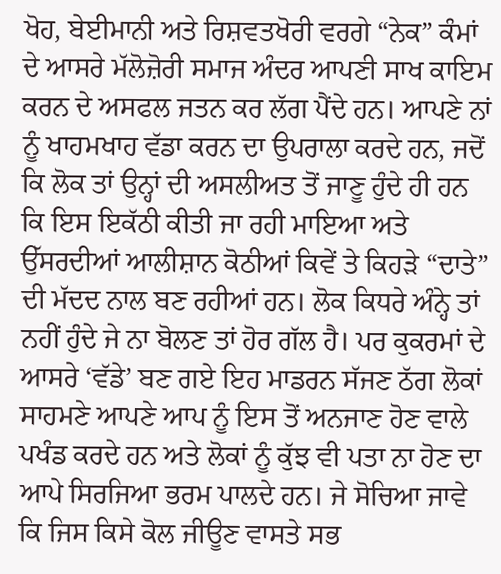ਖੋਹ, ਬੇਈਮਾਨੀ ਅਤੇ ਰਿਸ਼ਵਤਖੋਰੀ ਵਰਗੇ “ਨੇਕ” ਕੰਮਾਂ ਦੇ ਆਸਰੇ ਮੱਲੋਜ਼ੋਰੀ ਸਮਾਜ ਅੰਦਰ ਆਪਣੀ ਸਾਖ ਕਾਇਮ ਕਰਨ ਦੇ ਅਸਫਲ ਜਤਨ ਕਰ ਲੱਗ ਪੈਂਦੇ ਹਨ। ਆਪਣੇ ਨਾਂ ਨੂੰ ਖਾਹਮਖਾਹ ਵੱਡਾ ਕਰਨ ਦਾ ਉਪਰਾਲਾ ਕਰਦੇ ਹਨ, ਜਦੋਂ ਕਿ ਲੋਕ ਤਾਂ ਉਨ੍ਹਾਂ ਦੀ ਅਸਲੀਅਤ ਤੋਂ ਜਾਣੂ ਹੁੰਦੇ ਹੀ ਹਨ ਕਿ ਇਸ ਇਕੱਠੀ ਕੀਤੀ ਜਾ ਰਹੀ ਮਾਇਆ ਅਤੇ ਉੱਸਰਦੀਆਂ ਆਲੀਸ਼ਾਨ ਕੋਠੀਆਂ ਕਿਵੇਂ ਤੇ ਕਿਹੜੇ “ਦਾਤੇ” ਦੀ ਮੱਦਦ ਨਾਲ ਬਣ ਰਹੀਆਂ ਹਨ। ਲੋਕ ਕਿਧਰੇ ਅੰਨ੍ਹੇ ਤਾਂ ਨਹੀਂ ਹੁੰਦੇ ਜੇ ਨਾ ਬੋਲਣ ਤਾਂ ਹੋਰ ਗੱਲ ਹੈ। ਪਰ ਕੁਕਰਮਾਂ ਦੇ ਆਸਰੇ ‘ਵੱਡੇ’ ਬਣ ਗਏ ਇਹ ਮਾਡਰਨ ਸੱਜਣ ਠੱਗ ਲੋਕਾਂ ਸਾਹਮਣੇ ਆਪਣੇ ਆਪ ਨੂੰ ਇਸ ਤੋਂ ਅਨਜਾਣ ਹੋਣ ਵਾਲੇ ਪਖੰਡ ਕਰਦੇ ਹਨ ਅਤੇ ਲੋਕਾਂ ਨੂੰ ਕੁੱਝ ਵੀ ਪਤਾ ਨਾ ਹੋਣ ਦਾ ਆਪੇ ਸਿਰਜਿਆ ਭਰਮ ਪਾਲਦੇ ਹਨ। ਜੇ ਸੋਚਿਆ ਜਾਵੇ ਕਿ ਜਿਸ ਕਿਸੇ ਕੋਲ ਜੀਊਣ ਵਾਸਤੇ ਸਭ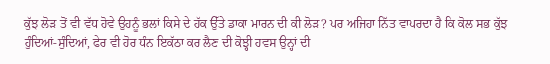ਕੁੱਝ ਲੋੜ ਤੋਂ ਵੀ ਵੱਧ ਹੋਵੇ ਉਹਨੂੰ ਭਲਾਂ ਕਿਸੇ ਦੇ ਹੱਕ ਉੱਤੇ ਡਾਕਾ ਮਾਰਨ ਦੀ ਕੀ ਲੋੜ? ਪਰ ਅਜਿਹਾ ਨਿੱਤ ਵਾਪਰਦਾ ਹੈ ਕਿ ਕੋਲ ਸਭ ਕੁੱਝ ਹੁੰਦਿਆਂ-ਸੁੰਦਿਆਂ, ਫੇਰ ਵੀ ਹੋਰ ਧੰਨ ਇਕੱਠਾ ਕਰ ਲੈਣ ਦੀ ਕੋਝ੍ਹੀ ਹਵਸ ਉਨ੍ਹਾਂ ਦੀ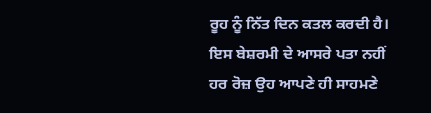ਰੂਹ ਨੂੰ ਨਿੱਤ ਦਿਨ ਕਤਲ ਕਰਦੀ ਹੈ। ਇਸ ਬੇਸ਼ਰਮੀ ਦੇ ਆਸਰੇ ਪਤਾ ਨਹੀਂ ਹਰ ਰੋਜ਼ ਉਹ ਆਪਣੇ ਹੀ ਸਾਹਮਣੇ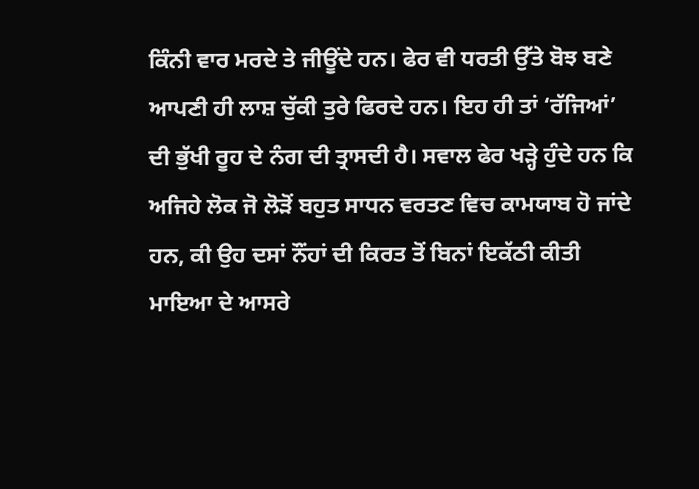ਕਿੰਨੀ ਵਾਰ ਮਰਦੇ ਤੇ ਜੀਊਂਦੇ ਹਨ। ਫੇਰ ਵੀ ਧਰਤੀ ਉੱਤੇ ਬੋਝ ਬਣੇ ਆਪਣੀ ਹੀ ਲਾਸ਼ ਚੁੱਕੀ ਤੁਰੇ ਫਿਰਦੇ ਹਨ। ਇਹ ਹੀ ਤਾਂ ‘ਰੱਜਿਆਂ’ ਦੀ ਭੁੱਖੀ ਰੂਹ ਦੇ ਨੰਗ ਦੀ ਤ੍ਰਾਸਦੀ ਹੈ। ਸਵਾਲ ਫੇਰ ਖੜ੍ਹੇ ਹੁੰਦੇ ਹਨ ਕਿ ਅਜਿਹੇ ਲੋਕ ਜੋ ਲੋੜੋਂ ਬਹੁਤ ਸਾਧਨ ਵਰਤਣ ਵਿਚ ਕਾਮਯਾਬ ਹੋ ਜਾਂਦੇ ਹਨ, ਕੀ ਉਹ ਦਸਾਂ ਨੌਂਹਾਂ ਦੀ ਕਿਰਤ ਤੋਂ ਬਿਨਾਂ ਇਕੱਠੀ ਕੀਤੀ ਮਾਇਆ ਦੇ ਆਸਰੇ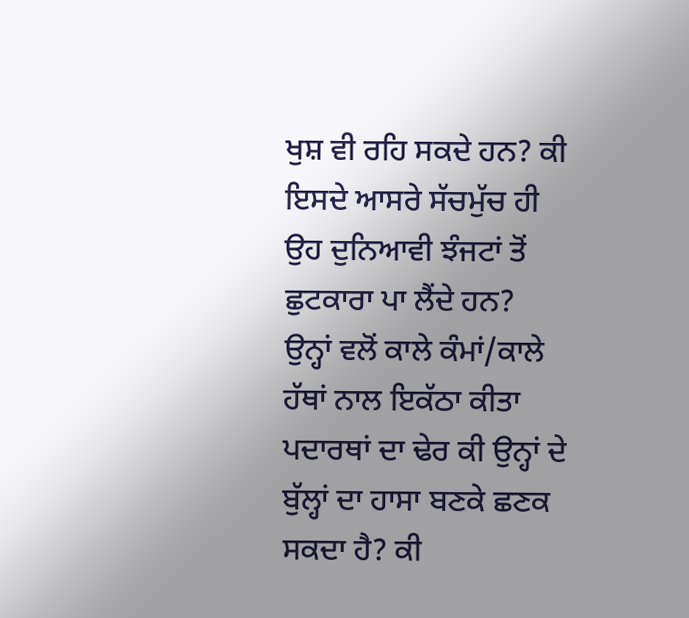ਖੁਸ਼ ਵੀ ਰਹਿ ਸਕਦੇ ਹਨ? ਕੀ ਇਸਦੇ ਆਸਰੇ ਸੱਚਮੁੱਚ ਹੀ ਉਹ ਦੁਨਿਆਵੀ ਝੰਜਟਾਂ ਤੋਂ ਛੁਟਕਾਰਾ ਪਾ ਲੈਂਦੇ ਹਨ? ਉਨ੍ਹਾਂ ਵਲੋਂ ਕਾਲੇ ਕੰਮਾਂ/ਕਾਲੇ ਹੱਥਾਂ ਨਾਲ ਇਕੱਠਾ ਕੀਤਾ ਪਦਾਰਥਾਂ ਦਾ ਢੇਰ ਕੀ ਉਨ੍ਹਾਂ ਦੇ ਬੁੱਲ੍ਹਾਂ ਦਾ ਹਾਸਾ ਬਣਕੇ ਛਣਕ ਸਕਦਾ ਹੈ? ਕੀ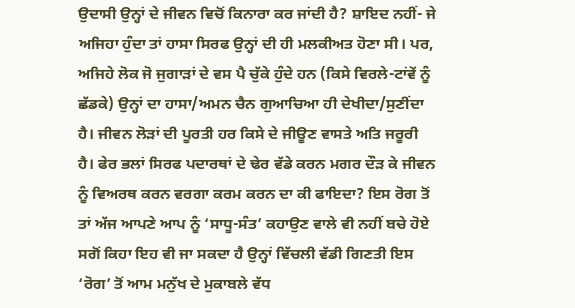ਉਦਾਸੀ ਉਨ੍ਹਾਂ ਦੇ ਜੀਵਨ ਵਿਚੋਂ ਕਿਨਾਰਾ ਕਰ ਜਾਂਦੀ ਹੈ? ਸ਼ਾਇਦ ਨਹੀਂ- ਜੇ ਅਜਿਹਾ ਹੁੰਦਾ ਤਾਂ ਹਾਸਾ ਸਿਰਫ ਉਨ੍ਹਾਂ ਦੀ ਹੀ ਮਲਕੀਅਤ ਹੋਣਾ ਸੀ। ਪਰ, ਅਜਿਹੇ ਲੋਕ ਜੋ ਜੁਗਾੜਾਂ ਦੇ ਵਸ ਪੈ ਚੁੱਕੇ ਹੁੰਦੇ ਹਨ (ਕਿਸੇ ਵਿਰਲੇ-ਟਾਂਵੇਂ ਨੂੰ ਛੱਡਕੇ) ਉਨ੍ਹਾਂ ਦਾ ਹਾਸਾ/ਅਮਨ ਚੈਨ ਗੁਆਚਿਆ ਹੀ ਦੇਖੀਦਾ/ਸੁਣੀਂਦਾ ਹੈ। ਜੀਵਨ ਲੋੜਾਂ ਦੀ ਪੂਰਤੀ ਹਰ ਕਿਸੇ ਦੇ ਜੀਊਣ ਵਾਸਤੇ ਅਤਿ ਜਰੂਰੀ ਹੈ। ਫੇਰ ਭਲਾਂ ਸਿਰਫ ਪਦਾਰਥਾਂ ਦੇ ਢੇਰ ਵੱਡੇ ਕਰਨ ਮਗਰ ਦੌੜ ਕੇ ਜੀਵਨ ਨੂੰ ਵਿਅਰਥ ਕਰਨ ਵਰਗਾ ਕਰਮ ਕਰਨ ਦਾ ਕੀ ਫਾਇਦਾ? ਇਸ ਰੋਗ ਤੋਂ ਤਾਂ ਅੱਜ ਆਪਣੇ ਆਪ ਨੂੰ ‘ਸਾਧੂ-ਸੰਤ’ ਕਹਾਉਣ ਵਾਲੇ ਵੀ ਨਹੀਂ ਬਚੇ ਹੋਏ ਸਗੋਂ ਕਿਹਾ ਇਹ ਵੀ ਜਾ ਸਕਦਾ ਹੈ ਉਨ੍ਹਾਂ ਵਿੱਚਲੀ ਵੱਡੀ ਗਿਣਤੀ ਇਸ ‘ਰੋਗ’ ਤੋਂ ਆਮ ਮਨੁੱਖ ਦੇ ਮੁਕਾਬਲੇ ਵੱਧ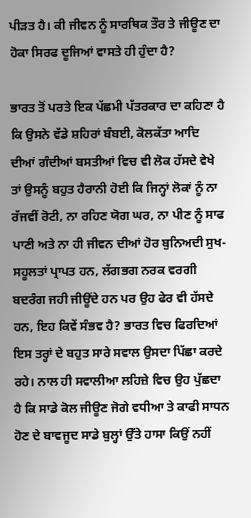ਪੀੜਤ ਹੈ। ਕੀ ਜੀਵਨ ਨੂੰ ਸਾਰਥਿਕ ਤੌਰ ਤੇ ਜੀਊਣ ਦਾ ਹੋਕਾ ਸਿਰਫ ਦੂਜਿਆਂ ਵਾਸਤੇ ਹੀ ਹੁੰਦਾ ਹੈ?

ਭਾਰਤ ਤੋਂ ਪਰਤੇ ਇਕ ਪੱਛਮੀ ਪੱਤਰਕਾਰ ਦਾ ਕਹਿਣਾ ਹੈ ਕਿ ਉਸਨੇ ਵੱਡੇ ਸ਼ਹਿਰਾਂ ਬੰਬਈ, ਕੋਲਕੱਤਾ ਆਦਿ ਦੀਆਂ ਗੰਦੀਆਂ ਬਸਤੀਆਂ ਵਿਚ ਵੀ ਲੋਕ ਹੱਸਦੇ ਵੇਖੇ ਤਾਂ ਉਸਨੂੰ ਬਹੁਤ ਹੈਰਾਨੀ ਹੋਈ ਕਿ ਜਿਨ੍ਹਾਂ ਲੋਕਾਂ ਨੂੰ ਨਾ ਰੱਜਵੀਂ ਰੋਟੀ, ਨਾ ਰਹਿਣ ਯੋਗ ਘਰ, ਨਾ ਪੀਣ ਨੂੰ ਸਾਫ ਪਾਣੀ ਅਤੇ ਨਾ ਹੀ ਜੀਵਨ ਦੀਆਂ ਹੋਰ ਬੁਨਿਅਦੀ ਸੁਖ-ਸਹੂਲਤਾਂ ਪ੍ਰਾਪਤ ਹਨ, ਲੱਗਭਗ ਨਰਕ ਵਰਗੀ ਬਦਰੰਗ ਜਹੀ ਜੀਊਂਦੇ ਹਨ ਪਰ ਉਹ ਫੇਰ ਵੀ ਹੱਸਦੇ ਹਨ, ਇਹ ਕਿਵੇਂ ਸੰਭਵ ਹੈ? ਭਾਰਤ ਵਿਚ ਫਿਰਦਿਆਂ ਇਸ ਤਰ੍ਹਾਂ ਦੇ ਬਹੁਤ ਸਾਰੇ ਸਵਾਲ ਉਸਦਾ ਪਿੱਛਾ ਕਰਦੇ ਰਹੇ। ਨਾਲ ਹੀ ਸਵਾਲੀਆ ਲਹਿਜ਼ੇ ਵਿਚ ਉਹ ਪੁੱਛਦਾ ਹੈ ਕਿ ਸਾਡੇ ਕੋਲ ਜੀਊਣ ਜੋਗੇ ਵਧੀਆ ਤੇ ਕਾਫੀ ਸਾਧਨ ਹੋਣ ਦੇ ਬਾਵਜੂਦ ਸਾਡੇ ਬੁਲ੍ਹਾਂ ਉੱਤੇ ਹਾਸਾ ਕਿਉਂ ਨਹੀਂ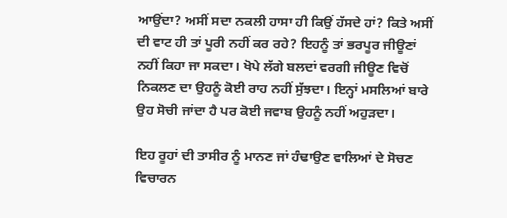ਆਉਂਦਾ? ਅਸੀਂ ਸਦਾ ਨਕਲੀ ਹਾਸਾ ਹੀ ਕਿਉਂ ਹੱਸਦੇ ਹਾਂ? ਕਿਤੇ ਅਸੀਂ ਦੀ ਵਾਟ ਹੀ ਤਾਂ ਪੂਰੀ ਨਹੀਂ ਕਰ ਰਹੇ? ਇਹਨੂੰ ਤਾਂ ਭਰਪੂਰ ਜੀਊਣਾਂ ਨਹੀਂ ਕਿਹਾ ਜਾ ਸਕਦਾ। ਖੋਪੇ ਲੱਗੇ ਬਲਦਾਂ ਵਰਗੀ ਜੀਊਣ ਵਿਚੋਂ ਨਿਕਲਣ ਦਾ ਉਹਨੂੰ ਕੋਈ ਰਾਹ ਨਹੀਂ ਸੁੱਝਦਾ। ਇਨ੍ਹਾਂ ਮਸਲਿਆਂ ਬਾਰੇ ਉਹ ਸੋਚੀ ਜਾਂਦਾ ਹੈ ਪਰ ਕੋਈ ਜਵਾਬ ਉਹਨੂੰ ਨਹੀਂ ਅਹੁੜਦਾ।

ਇਹ ਰੂਹਾਂ ਦੀ ਤਾਸੀਰ ਨੂੰ ਮਾਨਣ ਜਾਂ ਹੰਢਾਉਣ ਵਾਲਿਆਂ ਦੇ ਸੋਚਣ ਵਿਚਾਰਨ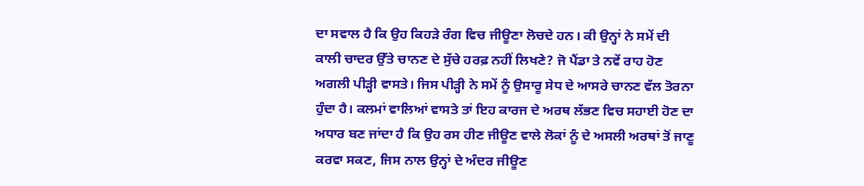ਦਾ ਸਵਾਲ ਹੈ ਕਿ ਉਹ ਕਿਹੜੇ ਰੰਗ ਵਿਚ ਜੀਊਣਾ ਲੋਚਦੇ ਹਨ। ਕੀ ਉਨ੍ਹਾਂ ਨੇ ਸਮੇਂ ਦੀ ਕਾਲੀ ਚਾਦਰ ਉੱਤੇ ਚਾਨਣ ਦੇ ਸੁੱਚੇ ਹਰਫ਼ ਨਹੀਂ ਲਿਖਣੇ? ਜੋ ਪੈਂਡਾ ਤੇ ਨਵੇਂ ਰਾਹ ਹੋਣ ਅਗਲੀ ਪੀੜ੍ਹੀ ਵਾਸਤੇ। ਜਿਸ ਪੀੜ੍ਹੀ ਨੇ ਸਮੇਂ ਨੂੰ ਉਸਾਰੂ ਸੇਧ ਦੇ ਆਸਰੇ ਚਾਨਣ ਵੱਲ ਤੋਰਨਾ ਹੁੰਦਾ ਹੈ। ਕਲਮਾਂ ਵਾਲਿਆਂ ਵਾਸਤੇ ਤਾਂ ਇਹ ਕਾਰਜ ਦੇ ਅਰਥ ਲੱਭਣ ਵਿਚ ਸਹਾਈ ਹੋਣ ਦਾ ਅਧਾਰ ਬਣ ਜਾਂਦਾ ਹੈ ਕਿ ਉਹ ਰਸ ਹੀਣ ਜੀਊਣ ਵਾਲੇ ਲੋਕਾਂ ਨੂੰ ਦੇ ਅਸਲੀ ਅਰਥਾਂ ਤੋਂ ਜਾਣੂ ਕਰਵਾ ਸਕਣ, ਜਿਸ ਨਾਲ ਉਨ੍ਹਾਂ ਦੇ ਅੰਦਰ ਜੀਊਣ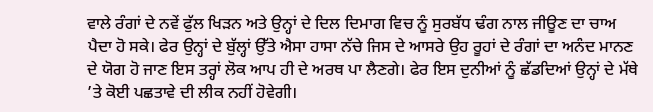ਵਾਲੇ ਰੰਗਾਂ ਦੇ ਨਵੇਂ ਫੁੱਲ ਖਿੜਨ ਅਤੇ ਉਨ੍ਹਾਂ ਦੇ ਦਿਲ ਦਿਮਾਗ ਵਿਚ ਨੂੰ ਸੁਰਬੱਧ ਢੰਗ ਨਾਲ ਜੀਊਣ ਦਾ ਚਾਅ ਪੈਦਾ ਹੋ ਸਕੇ। ਫੇਰ ਉਨ੍ਹਾਂ ਦੇ ਬੁੱਲ੍ਹਾਂ ਉੱਤੇ ਐਸਾ ਹਾਸਾ ਨੱਚੇ ਜਿਸ ਦੇ ਆਸਰੇ ਉਹ ਰੂਹਾਂ ਦੇ ਰੰਗਾਂ ਦਾ ਅਨੰਦ ਮਾਨਣ ਦੇ ਯੋਗ ਹੋ ਜਾਣ ਇਸ ਤਰ੍ਹਾਂ ਲੋਕ ਆਪ ਹੀ ਦੇ ਅਰਥ ਪਾ ਲੈਣਗੇ। ਫੇਰ ਇਸ ਦੁਨੀਆਂ ਨੂੰ ਛੱਡਦਿਆਂ ਉਨ੍ਹਾਂ ਦੇ ਮੱਥੇ ’ਤੇ ਕੋਈ ਪਛਤਾਵੇ ਦੀ ਲੀਕ ਨਹੀਂ ਹੋਵੇਗੀ।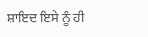ਸ਼ਾਇਦ ਇਸੇ ਨੂੰ ਹੀ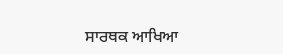ਸਾਰਥਕ ਆਖਿਆ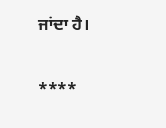ਜਾਂਦਾ ਹੈ।

****